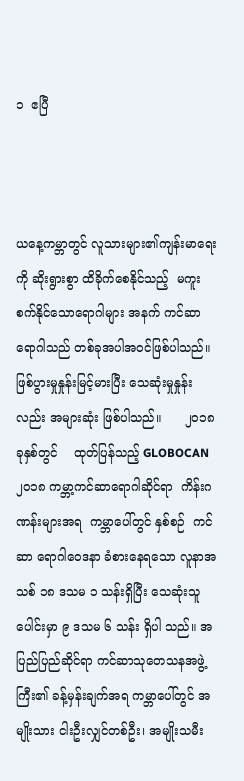၁  ဧပြီ



ယနေ့ကမ္ဘာတွင် လူသားများ၏ကျန်းမာရေးကို ဆိုးရွားစွာ ထိခိုက်စေနိုင်သည့်  မကူးစက်နိုင်သောရောဂါများ အနက် ကင်ဆာရောဂါသည် တစ်ခုအပါအဝင်ဖြစ်ပါသည်။  ဖြစ်ပွားမှုနှုန်းမြင့်မားပြီး သေဆုံးမှုနှုန်းလည်း အများဆုံး ဖြစ်ပါသည်။      ၂၀၁၈  ခုနှစ်တွင်    ထုတ်ပြန်သည့် GLOBOCAN၂၀၁၈ ကမ္ဘာ့ကင်ဆာရောဂါဆိုင်ရာ  ကိန်းဂဏန်းများအရ  ကမ္ဘာပေါ်တွင် နှစ်စဉ်  ကင်ဆာ ရောဂါဝေဒနာ ခံစားနေရသော လူနာအသစ် ၁၈ ဒသမ ၁ သန်းရှိပြီး သေဆုံးသူပေါင်းမှာ ၉ ဒသမ ၆ သန်း ရှိပါ သည်။ အပြည်ပြည်ဆိုင်ရာ ကင်ဆာသုတေသနအဖွဲ့ကြီး၏ ခန့်မှန်းချက်အရ ကမ္ဘာပေါ်တွင် အမျိုးသား ငါးဦးလျှင်တစ်ဦး၊ အမျိုးသမီး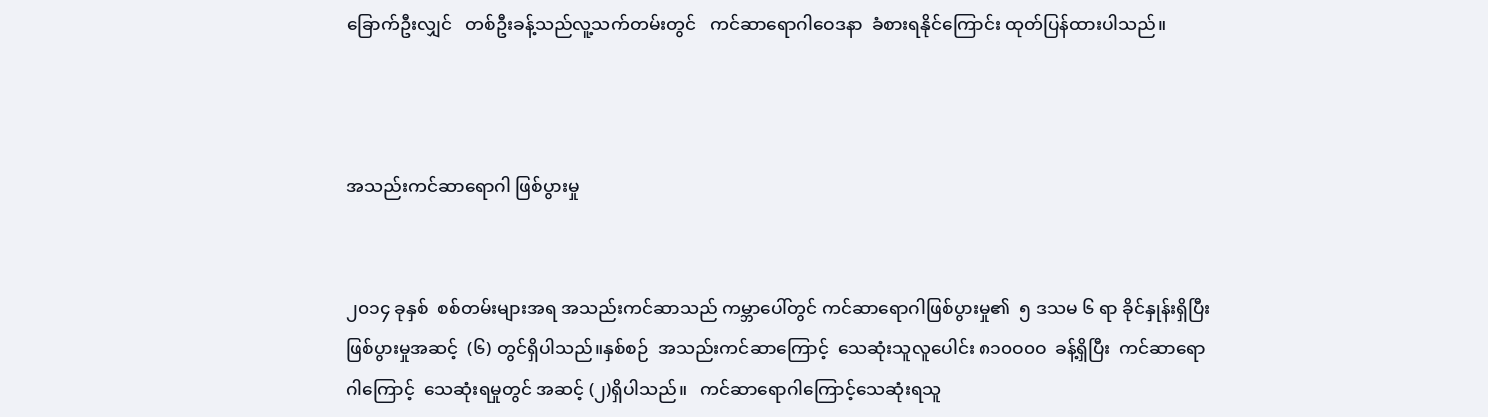ခြောက်ဦးလျှင်   တစ်ဦးခန့်သည်လူ့သက်တမ်းတွင်   ကင်ဆာရောဂါဝေဒနာ  ခံစားရနိုင်ကြောင်း ထုတ်ပြန်ထားပါသည်။



အသည်းကင်ဆာရောဂါ ဖြစ်ပွားမှု


၂၀၁၄ ခုနှစ်  စစ်တမ်းများအရ အသည်းကင်ဆာသည် ကမ္ဘာပေါ်တွင် ကင်ဆာရောဂါဖြစ်ပွားမှု၏  ၅ ဒသမ ၆ ရာ ခိုင်နှုန်းရှိပြီး    ဖြစ်ပွားမှုအဆင့်  (၆) တွင်ရှိပါသည်။နှစ်စဉ်  အသည်းကင်ဆာကြောင့်  သေဆုံးသူလူပေါင်း ၈၁၀ဝ၀ဝ  ခန့်ရှိပြီး  ကင်ဆာရောဂါကြောင့်  သေဆုံးရမှုတွင် အဆင့် (၂)ရှိပါသည်။   ကင်ဆာရောဂါကြောင့်သေဆုံးရသူ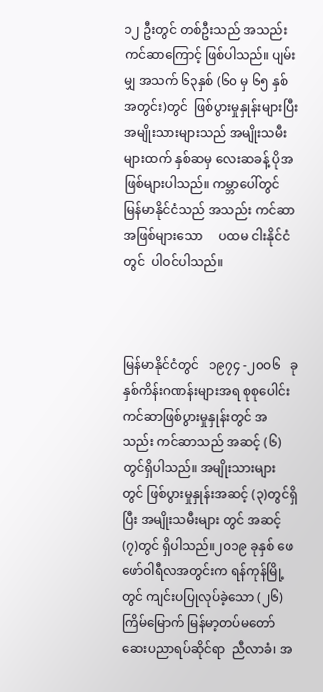၁၂ ဦးတွင် တစ်ဦးသည် အသည်းကင်ဆာကြောင့် ဖြစ်ပါသည်။ ပျမ်းမျှ အသက် ၆၃နှစ် (၆၀ မှ ၆၅ နှစ်အတွင်း)တွင်  ဖြစ်ပွားမှုနှုန်းများပြီး  အမျိုးသားများသည် အမျိုးသမီးများထက် နှစ်ဆမှ လေးဆခန့် ပိုအဖြစ်များပါသည်။ ကမ္ဘာပေါ်တွင် မြန်မာနိုင်ငံသည် အသည်း ကင်ဆာအဖြစ်များသော     ပထမ ငါးနိုင်ငံတွင်  ပါဝင်ပါသည်။



မြန်မာနိုင်ငံတွင်   ၁၉၇၄ -၂၀ဝ၆   ခုနှစ်ကိန်းဂဏန်းများအရ စုစုပေါင်းကင်ဆာဖြစ်ပွားမှုနှုန်းတွင် အသည်း ကင်ဆာသည် အဆင့် (၆)တွင်ရှိပါသည်။ အမျိုးသားများ တွင် ဖြစ်ပွားမှုနှုန်းအဆင့် (၃)တွင်ရှိပြီး အမျိုးသမီးများ တွင် အဆင့် (၇)တွင် ရှိပါသည်။၂၀၁၉ ခုနှစ် ဖေဖော်ဝါရီလအတွင်းက ရန်ကုန်မြို့တွင် ကျင်းပပြုလုပ်ခဲ့သော (၂၆) ကြိမ်မြောက် မြန်မာ့တပ်မတော် ဆေးပညာရပ်ဆိုင်ရာ  ညီလာခံ၊ အ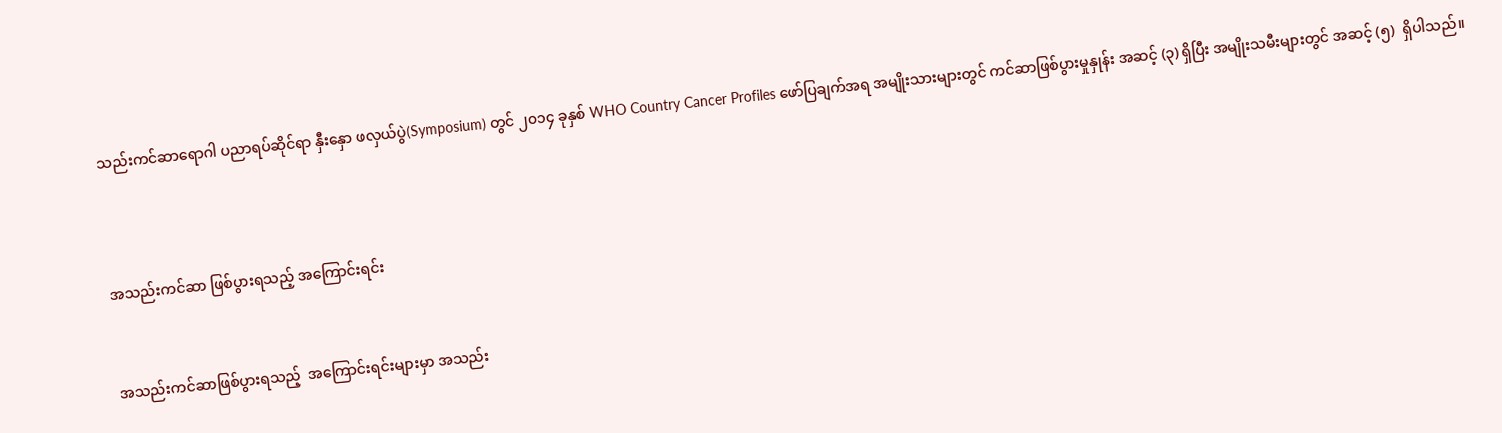သည်းကင်ဆာရောဂါ ပညာရပ်ဆိုင်ရာ နှီးနှော ဖလှယ်ပွဲ(Symposium) တွင် ၂၀၁၄ ခုနှစ် WHO Country Cancer Profiles ဖော်ပြချက်အရ အမျိုးသားများတွင် ကင်ဆာဖြစ်ပွားမှုနှုန်း အဆင့် (၃) ရှိပြီး အမျိုးသမီးများတွင် အဆင့် (၅)  ရှိပါသည်။



အသည်းကင်ဆာ ဖြစ်ပွားရသည့် အကြောင်းရင်း


အသည်းကင်ဆာဖြစ်ပွားရသည့်  အကြောင်းရင်းများမှာ အသည်း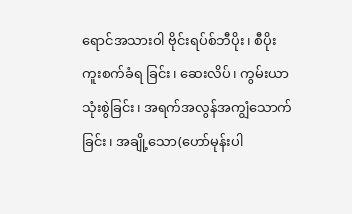ရောင်အသားဝါ ဗိုင်းရပ်စ်ဘီပိုး၊ စီပိုးကူးစက်ခံရ ခြင်း၊ ဆေးလိပ်၊ ကွမ်းယာသုံးစွဲခြင်း၊ အရက်အလွန်အကျွံသောက်ခြင်း၊ အချို့သော(ဟော်မုန်းပါ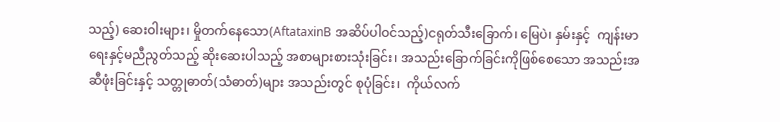သည့်) ဆေးဝါးများ၊ မှိုတက်နေသော(AftataxinB အဆိပ်ပါဝင်သည့်)ငရုတ်သီးခြောက်၊ မြေပဲ၊ နှမ်းနှင့်  ကျန်းမာရေးနှင့်မညီညွတ်သည့် ဆိုးဆေးပါသည့် အစာများစားသုံးခြင်း၊ အသည်းခြောက်ခြင်းကိုဖြစ်စေသော အသည်းအဆီဖုံးခြင်းနှင့် သတ္တုဓာတ်(သံဓာတ်)များ အသည်းတွင် စုပုံခြင်း၊  ကိုယ်လက်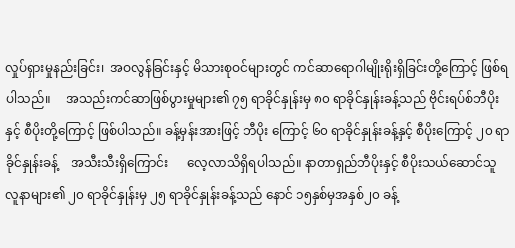လှုပ်ရှားမှုနည်းခြင်း၊  အဝလွန်ခြင်းနှင့် မိသားစုဝင်များတွင် ကင်ဆာရောဂါမျိုးရိုးရှိခြင်းတို့ကြောင့် ဖြစ်ရပါသည်။     အသည်းကင်ဆာဖြစ်ပွားမှုများ၏ ၇၅ ရာခိုင်နှုန်းမှ ၈၀ ရာခိုင်နှုန်းခန့်သည် ဗိုင်းရပ်စ်ဘီပိုး နှင့် စီပိုးတို့ကြောင့် ဖြစ်ပါသည်။ ခန့်မှန်းအားဖြင့် ဘီပိုး ကြောင့် ၆၀ ရာခိုင်နှုန်းခန့်နှင့် စီပိုးကြောင့် ၂၀ ရာခိုင်နှုန်းခန့်    အသီးသီးရှိကြောင်း      လေ့လာသိရှိရပါသည်။ နာတာရှည်ဘီပိုးနှင့် စီပိုးသယ်ဆောင်သူလူနာများ၏ ၂၀ ရာခိုင်နှုန်းမှ ၂၅ ရာခိုင်နှုန်းခန့်သည် နောင် ၁၅နှစ်မှအနှစ်၂၀ ခန့်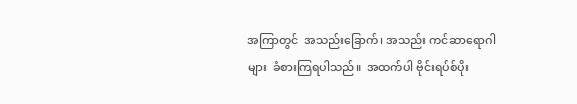အကြာတွင်  အသည်းခြောက်၊ အသည်း ကင်ဆာရောဂါများ  ခံစားကြရပါသည်။  အထက်ပါ ဗိုင်းရပ်စ်ပိုး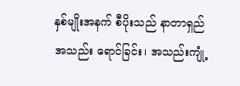နှစ်မျိုးအနက် စီပိုးသည် နာတာရှည် အသည်း ရောင်ခြင်း၊ အသည်းကျုံ့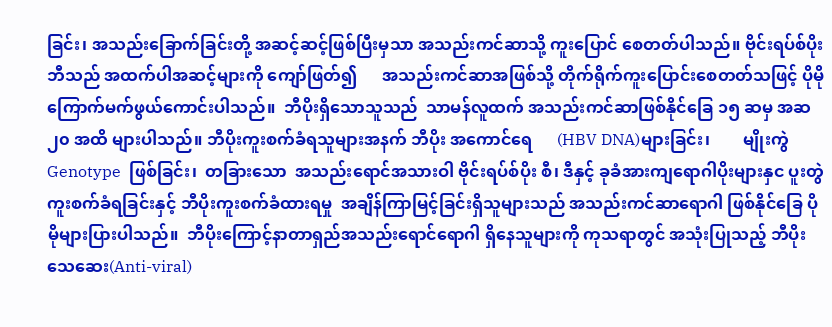ခြင်း၊ အသည်းခြောက်ခြင်းတို့ အဆင့်ဆင့်ဖြစ်ပြီးမှသာ အသည်းကင်ဆာသို့ ကူးပြောင် စေတတ်ပါသည်။ ဗိုင်းရပ်စ်ပိုးဘီသည် အထက်ပါအဆင့်များကို ကျော်ဖြတ်၍      အသည်းကင်ဆာအဖြစ်သို့ တိုက်ရိုက်ကူးပြောင်းစေတတ်သဖြင့် ပိုမိုကြောက်မက်ဖွယ်ကောင်းပါသည်။  ဘီပိုးရှိသောသူသည်  သာမန်လူထက် အသည်းကင်ဆာဖြစ်နိုင်ခြေ ၁၅ ဆမှ အဆ၂၀ အထိ များပါသည်။ ဘီပိုးကူးစက်ခံရသူများအနက် ဘီပိုး အကောင်ရေ      (HBV DNA)များခြင်း၊        မျိုးကွဲ Genotype  ဖြစ်ခြင်း၊  တခြားသော  အသည်းရောင်အသားဝါ ဗိုင်းရပ်စ်ပိုး စီ၊ ဒီနှင့် ခုခံအားကျရောဂါပိုးများနှင ပူးတွဲကူးစက်ခံရခြင်းနှင့် ဘီပိုးကူးစက်ခံထားရမှု  အချိန်ကြာမြင့်ခြင်းရှိသူများသည် အသည်းကင်ဆာရောဂါ ဖြစ်နိုင်ခြေ ပိုမိုများပြားပါသည်။  ဘီပိုးကြောင့်နာတာရှည်အသည်းရောင်ရောဂါ ရှိနေသူများကို ကုသရာတွင် အသုံးပြုသည့် ဘီပိုးသေဆေး(Anti-viral)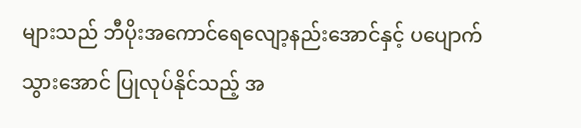များသည် ဘီပိုးအကောင်ရေလျော့နည်းအောင်နှင့် ပပျောက်သွားအောင် ပြုလုပ်နိုင်သည့် အ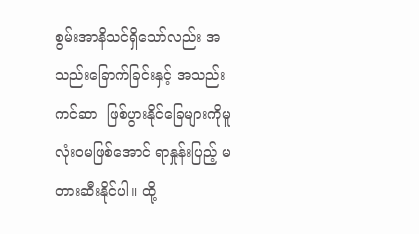စွမ်းအာနိသင်ရှိသော်လည်း အသည်းခြောက်ခြင်းနှင့် အသည်းကင်ဆာ  ဖြစ်ပွားနိုင်ခြေများကိုမူ လုံးဝမဖြစ်အောင် ရာနှုန်းပြည့် မတားဆီးနိုင်ပါ။ ထို့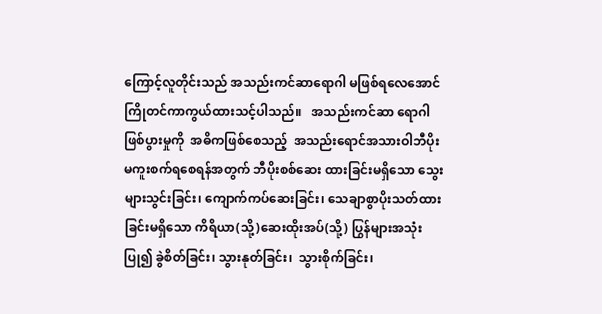ကြောင့်လူတိုင်းသည် အသည်းကင်ဆာရောဂါ မဖြစ်ရလေအောင် ကြိုတင်ကာကွယ်ထားသင့်ပါသည်။   အသည်းကင်ဆာ ရောဂါဖြစ်ပွားမှုကို  အဓိကဖြစ်စေသည့်  အသည်းရောင်အသားဝါဘီပိုး မကူးစက်ရစေရန်အတွက် ဘီပိုးစစ်ဆေး ထားခြင်းမရှိသော သွေးများသွင်းခြင်း၊ ကျောက်ကပ်ဆေးခြင်း၊ သေချာစွာပိုးသတ်ထားခြင်းမရှိသော ကိရိယာ(သို့)ဆေးထိုးအပ်(သို့) ပြွန်များအသုံးပြု၍ ခွဲစိတ်ခြင်း၊ သွားနုတ်ခြင်း၊  သွားစိုက်ခြင်း၊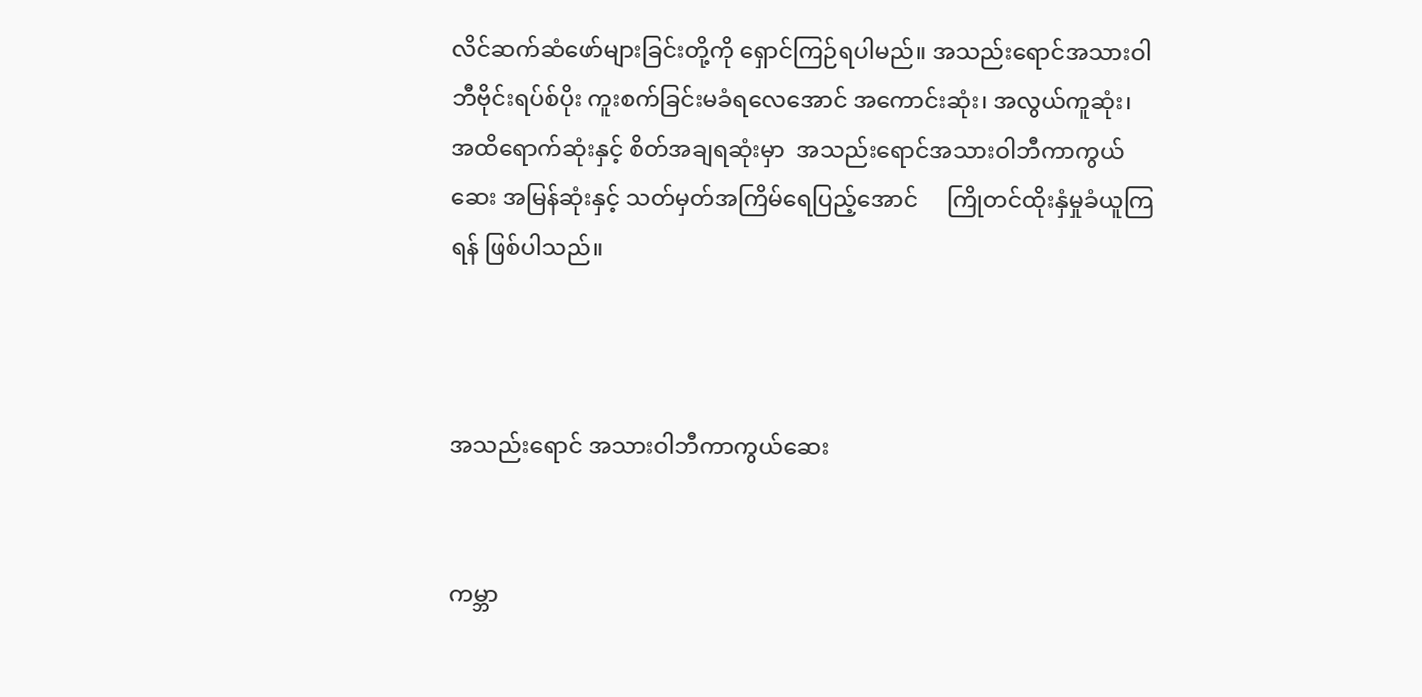လိင်ဆက်ဆံဖော်များခြင်းတို့ကို ရှောင်ကြဉ်ရပါမည်။ အသည်းရောင်အသားဝါဘီဗိုင်းရပ်စ်ပိုး ကူးစက်ခြင်းမခံရလေအောင် အကောင်းဆုံး၊ အလွယ်ကူဆုံး၊ အထိရောက်ဆုံးနှင့် စိတ်အချရဆုံးမှာ  အသည်းရောင်အသားဝါဘီကာကွယ်ဆေး အမြန်ဆုံးနှင့် သတ်မှတ်အကြိမ်ရေပြည့်အောင်     ကြိုတင်ထိုးနှံမှုခံယူကြရန် ဖြစ်ပါသည်။



အသည်းရောင် အသားဝါဘီကာကွယ်ဆေး


ကမ္ဘာ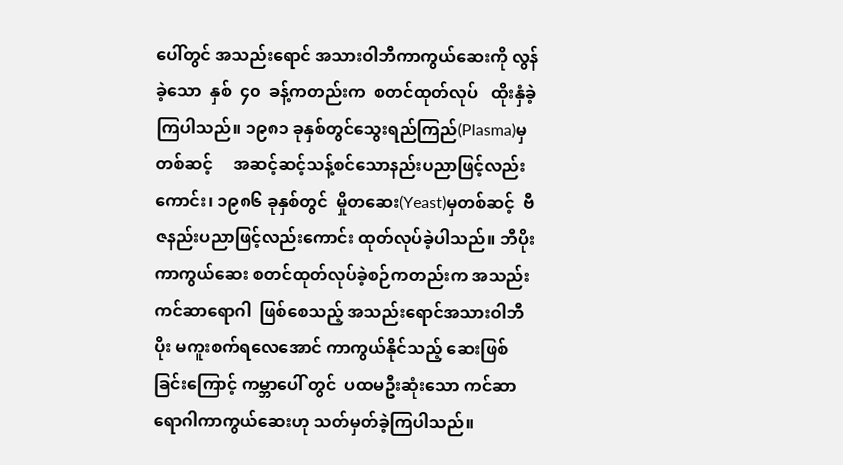ပေါ်တွင် အသည်းရောင် အသားဝါဘီကာကွယ်ဆေးကို လွန်ခဲ့သော  နှစ်  ၄၀  ခန့်ကတည်းက  စတင်ထုတ်လုပ်   ထိုးနှံခဲ့ကြပါသည်။ ၁၉၈၁ ခုနှစ်တွင်သွေးရည်ကြည်(Plasma)မှတစ်ဆင့်     အဆင့်ဆင့်သန့်စင်သောနည်းပညာဖြင့်လည်းကောင်း၊ ၁၉၈၆ ခုနှစ်တွင်  မှိုတဆေး(Yeast)မှတစ်ဆင့်  ဗီဇနည်းပညာဖြင့်လည်းကောင်း ထုတ်လုပ်ခဲ့ပါသည်။ ဘီပိုးကာကွယ်ဆေး စတင်ထုတ်လုပ်ခဲ့စဉ်ကတည်းက အသည်းကင်ဆာရောဂါ  ဖြစ်စေသည့် အသည်းရောင်အသားဝါဘီပိုး မကူးစက်ရလေအောင် ကာကွယ်နိုင်သည့် ဆေးဖြစ်ခြင်းကြောင့် ကမ္ဘာပေါ် တွင်  ပထမဦးဆုံးသော ကင်ဆာရောဂါကာကွယ်ဆေးဟု သတ်မှတ်ခဲ့ကြပါသည်။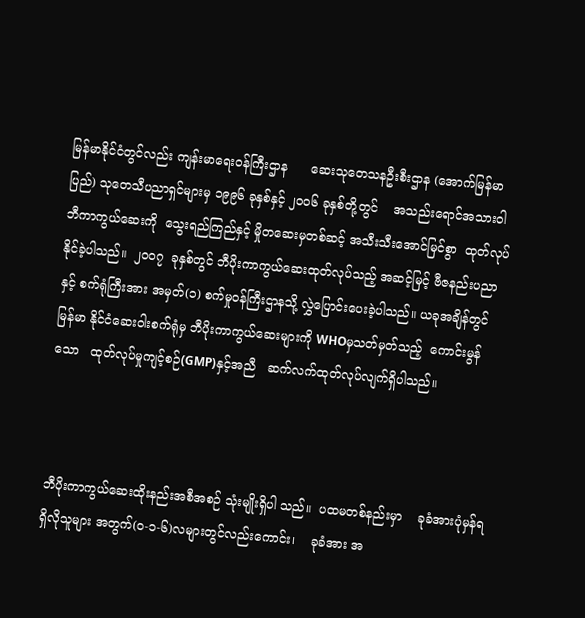မြန်မာနိုင်ငံတွင်လည်း ကျန်းမာရေးဝန်ကြီးဌာန      ဆေးသုတေသနဦးစီးဌာန (အောက်မြန်မာပြည်) သုတေသီပညာရှင်များမှ ၁၉၉၆ ခုနှစ်နှင့် ၂၀ဝ၆ ခုနှစ်တို့တွင်    အသည်းရောင်အသားဝါဘီကာကွယ်ဆေးကို  သွေးရည်ကြည်နှင့် မှိုတဆေးမှတစ်ဆင့် အသီးသီးအောင်မြင်စွာ  ထုတ်လုပ်နိုင်ခဲ့ပါသည်။  ၂၀ဝ၇  ခုနှစ်တွင် ဘီပိုးကာကွယ်ဆေးထုတ်လုပ်သည့် အဆင့်မြင့် ဗီဇနည်းပညာနှင့် စက်ရုံကြီးအား အမှတ်(၁) စက်မှုဝန်ကြီးဌာနသို့ လွှဲပြောင်းပေးခဲ့ပါသည်။ ယခုအချိန်တွင် မြန်မာ နိုင်ငံဆေးဝါးစက်ရုံမှ ဘီပိုးကာကွယ်ဆေးများကို WHOမှသတ်မှတ်သည့်  ကောင်းမွန်သော   ထုတ်လုပ်မှုကျင့်စဉ်(GMP)နှင့်အညီ   ဆက်လက်ထုတ်လုပ်လျက်ရှိပါသည်။



ဘီပိုးကာကွယ်ဆေးထိုးနည်းအစီအစဉ် သုံးမျိုးရှိပါ သည်။  ပထမတစ်နည်းမှာ    ခုခံအားပုံမှန်ရရှိလိုသူများ အတွက်(ဝ-၁-၆)လများတွင်လည်းကောင်း၊    ခုခံအား အ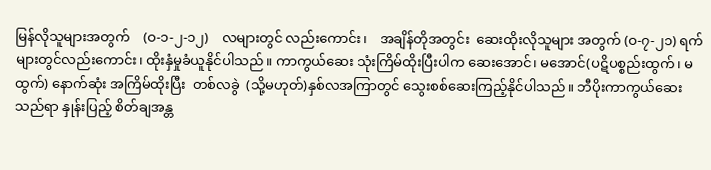မြန်လိုသူများအတွက်    (ဝ-၁-၂-၁၂)    လများတွင် လည်းကောင်း၊    အချိန်တိုအတွင်း  ဆေးထိုးလိုသူများ အတွက် (ဝ-၇-၂၁) ရက်များတွင်လည်းကောင်း၊ ထိုးနှံမှုခံယူနိုင်ပါသည်။ ကာကွယ်ဆေး သုံးကြိမ်ထိုးပြီးပါက ဆေးအောင်၊ မအောင်(ပဋိပစ္စည်းထွက်၊ မထွက်) နောက်ဆုံး အကြိမ်ထိုးပြီး  တစ်လခွဲ  (သို့မဟုတ်)နှစ်လအကြာတွင် သွေးစစ်ဆေးကြည့်နိုင်ပါသည်။ ဘီပိုးကာကွယ်ဆေးသည်ရာ နှုန်းပြည့် စိတ်ချအန္တ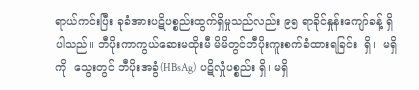ရာယ်ကင်းပြီး ခုခံအားပဋိပစ္စည်းထွက်ရှိမှုသည်လည်း ၉၅ ရာခိုင်နှုန်းကျော်ခန့် ရှိပါသည်။ ဘီပိုးကာကွယ်ဆေးမထိုးမီ မိမိတွင်ဘီပိုးကူးစက်ခံထားရခြင်း  ရှိ၊  မရှိကို  သွေးတွင် ဘီပိုးအခွံ(HBsAg)  ပဋိလှုံပစ္စည်း ရှိ၊ မရှိ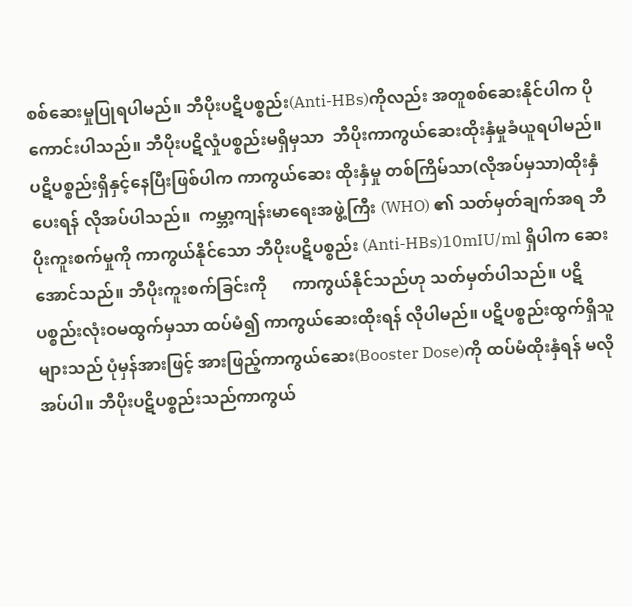စစ်ဆေးမှုပြုရပါမည်။ ဘီပိုးပဋိပစ္စည်း(Anti-HBs)ကိုလည်း အတူစစ်ဆေးနိုင်ပါက ပိုကောင်းပါသည်။ ဘီပိုးပဋိလှုံပစ္စည်းမရှိမှသာ  ဘီပိုးကာကွယ်ဆေးထိုးနှံမှုခံယူရပါမည်။ ပဋိပစ္စည်းရှိနှင့်နေပြီးဖြစ်ပါက ကာကွယ်ဆေး ထိုးနှံမှု တစ်ကြိမ်သာ(လိုအပ်မှသာ)ထိုးနှံပေးရန် လိုအပ်ပါသည်။  ကမ္ဘာ့ကျန်းမာရေးအဖွဲ့ကြီး (WHO) ၏ သတ်မှတ်ချက်အရ ဘီပိုးကူးစက်မှုကို ကာကွယ်နိုင်သော ဘီပိုးပဋိပစ္စည်း (Anti-HBs)10mIU/ml ရှိပါက ဆေးအောင်သည်။ ဘီပိုးကူးစက်ခြင်းကို      ကာကွယ်နိုင်သည်ဟု သတ်မှတ်ပါသည်။ ပဋိပစ္စည်းလုံးဝမထွက်မှသာ ထပ်မံ၍ ကာကွယ်ဆေးထိုးရန် လိုပါမည်။ ပဋိပစ္စည်းထွက်ရှိသူများသည် ပုံမှန်အားဖြင့် အားဖြည့်ကာကွယ်ဆေး(Booster Dose)ကို ထပ်မံထိုးနှံရန် မလိုအပ်ပါ။ ဘီပိုးပဋိပစ္စည်းသည်ကာကွယ်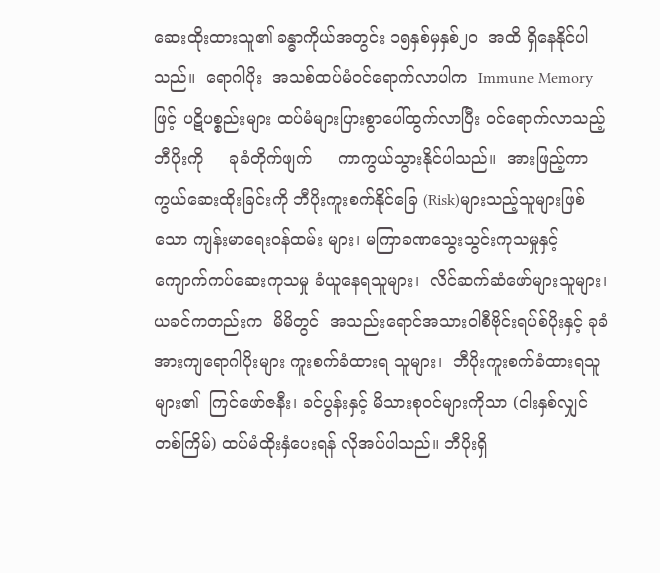ဆေးထိုးထားသူ၏ ခန္ဓာကိုယ်အတွင်း ၁၅နှစ်မှနှစ်၂၀  အထိ ရှိနေနိုင်ပါသည်။  ရောဂါပိုး  အသစ်ထပ်မံဝင်ရောက်လာပါက  Immune Memory ဖြင့် ပဋိပစ္စည်းများ ထပ်မံများပြားစွာပေါ်ထွက်လာပြီး ဝင်ရောက်လာသည့်ဘီပိုးကို     ခုခံတိုက်ဖျက်     ကာကွယ်သွားနိုင်ပါသည်။  အားဖြည့်ကာကွယ်ဆေးထိုးခြင်းကို ဘီပိုးကူးစက်နိုင်ခြေ (Risk)များသည့်သူများဖြစ်သော ကျန်းမာရေးဝန်ထမ်း များ၊ မကြာခဏသွေးသွင်းကုသမှုနှင့် ကျောက်ကပ်ဆေးကုသမှု ခံယူနေရသူများ၊  လိင်ဆက်ဆံဖော်များသူများ၊ ယခင်ကတည်းက  မိမိတွင်  အသည်းရောင်အသားဝါစီဗိုင်းရပ်စ်ပိုးနှင့် ခုခံအားကျရောဂါပိုးများ ကူးစက်ခံထားရ သူများ၊  ဘီပိုးကူးစက်ခံထားရသူများ၏  ကြင်ဖော်ဇနီး၊ ခင်ပွန်းနှင့် မိသားစုဝင်များကိုသာ (ငါးနှစ်လျှင် တစ်ကြိမ်) ထပ်မံထိုးနှံပေးရန် လိုအပ်ပါသည်။ ဘီပိုးရှိ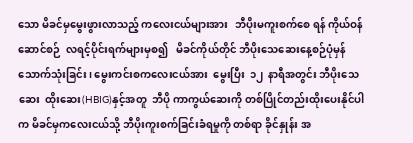သော မိခင်မှမွေးဖွားလာသည့် ကလေးငယ်များအား   ဘီပိုးမကူးစက်စေ ရန် ကိုယ်ဝန်ဆောင်စဉ်  လရင့်ပိုင်းရက်များမှစ၍   မိခင်ကိုယ်တိုင် ဘီပိုးသေဆေးနေ့စဉ်ပုံမှန်  သောက်သုံးခြင်း၊ မွေးကင်းစကလေးငယ်အား  မွေးပြီး  ၁၂  နာရီအတွင်း ဘီပိုးသေဆေး  ထိုးဆေး(HBIG)နှင့်အတူ  ဘီပို ကာကွယ်ဆေးကို တစ်ပြိုင်တည်းထိုးပေးနိုင်ပါက မိခင်မှကလေးငယ်သို့ ဘီပိုးကူးစက်ခြင်းခံရမှုကို တစ်ရာ ခိုင်နှုန်း အ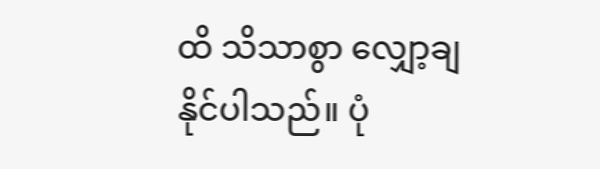ထိ သိသာစွာ လျှော့ချနိုင်ပါသည်။ ပုံ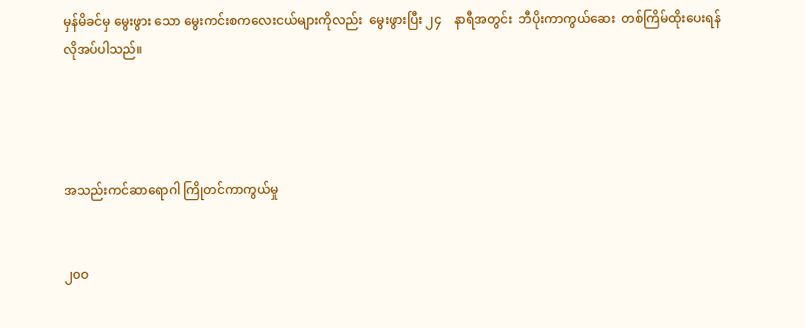မှန်မိခင်မှ မွေးဖွား သော မွေးကင်းစကလေးငယ်များကိုလည်း  မွေးဖွားပြီး ၂၄    နာရီအတွင်း  ဘီပိုးကာကွယ်ဆေး  တစ်ကြိမ်ထိုးပေးရန် လိုအပ်ပါသည်။




အသည်းကင်ဆာရောဂါ ကြိုတင်ကာကွယ်မှု


၂၀ဝ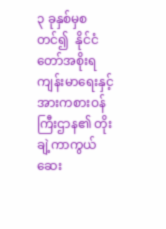၃ ခုနှစ်မှစတင်၍  နိုင်ငံတော်အစိုးရ ကျန်းမာရေးနှင့် အားကစားဝန်ကြီးဌာန၏ တိုးချဲ့ကာကွယ်ဆေး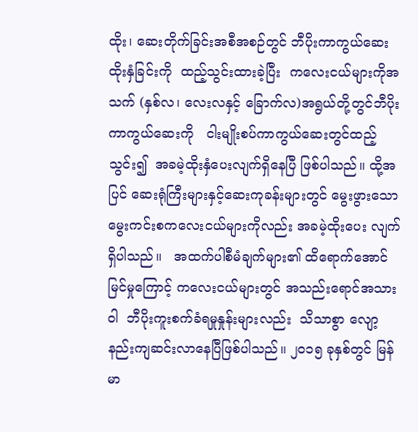ထိုး၊ ဆေးတိုက်ခြင်းအစီအစဉ်တွင် ဘီပိုးကာကွယ်ဆေး ထိုးနှံခြင်းကို  ထည့်သွင်းထားခဲ့ပြီး  ကလေးငယ်များကိုအသက် (နှစ်လ၊ လေးလနှင့် ခြောက်လ)အရွယ်တို့တွင်ဘီပိုး ကာကွယ်ဆေးကို   ငါးမျိုးစပ်ကာကွယ်ဆေးတွင်ထည့်သွင်း၍  အခမဲ့ထိုးနှံပေးလျက်ရှိနေပြီ ဖြစ်ပါသည်။ ထို့အပြင် ဆေးရုံကြီးများနှင့်ဆေးကုခန်းများတွင် မွေးဖွားသော မွေးကင်းစကလေးငယ်များကိုလည်း အခမဲ့ထိုးပေး လျက်ရှိပါသည်။   အထက်ပါစီမံချက်များ၏ ထိရောက်အောင်မြင်မှုကြောင့် ကလေးငယ်များတွင် အသည်းရောင်အသားဝါ  ဘီပိုးကူးစက်ခံရမှုနှုန်းများလည်း  သိသာစွာ လျော့နည်းကျဆင်းလာနေပြီဖြစ်ပါသည်။ ၂၀၁၅ ခုနှစ်တွင် မြန်မာ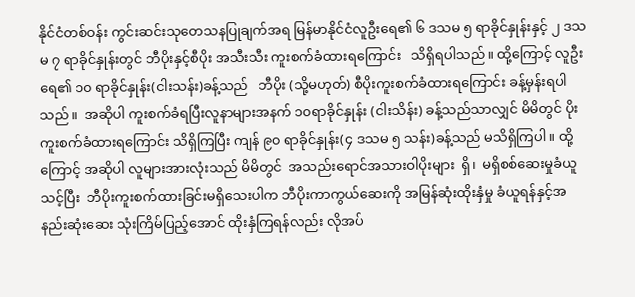နိုင်ငံတစ်ဝန်း ကွင်းဆင်းသုတေသနပြုချက်အရ မြန်မာနိုင်ငံလူဦးရေ၏ ၆ ဒသမ ၅ ရာခိုင်နှုန်းနှင့် ၂ ဒသမ ၇ ရာခိုင်နှုန်းတွင် ဘီပိုးနှင့်စီပိုး အသီးသီး ကူးစက်ခံထားရကြောင်း   သိရှိရပါသည်။ ထို့ကြောင့် လူဦးရေ၏ ၁၀ ရာခိုင်နှုန်း(ငါးသန်း)ခန့်သည်   ဘီပိုး (သို့မဟုတ်) စီပိုးကူးစက်ခံထားရကြောင်း ခန့်မှန်းရပါသည်။  အဆိုပါ ကူးစက်ခံရပြီးလူနာများအနက် ၁၀ရာခိုင်နှုန်း (ငါးသိန်း) ခန့်သည်သာလျှင် မိမိတွင် ပိုးကူးစက်ခံထားရကြောင်း သိရှိကြပြီး ကျန် ၉၀ ရာခိုင်နှုန်း(၄ ဒသမ ၅ သန်း)ခန့်သည် မသိရှိကြပါ။ ထို့ကြောင့် အဆိုပါ လူများအားလုံးသည် မိမိတွင်  အသည်းရောင်အသားဝါပိုးများ  ရှိ၊  မရှိစစ်ဆေးမှုခံယူသင့်ပြီး  ဘီပိုးကူးစက်ထားခြင်းမရှိသေးပါက ဘီပိုးကာကွယ်ဆေးကို အမြန်ဆုံးထိုးနှံမှု ခံယူရန်နှင့်အနည်းဆုံးဆေး သုံးကြိမ်ပြည့်အောင် ထိုးနှံကြရန်လည်း လိုအပ်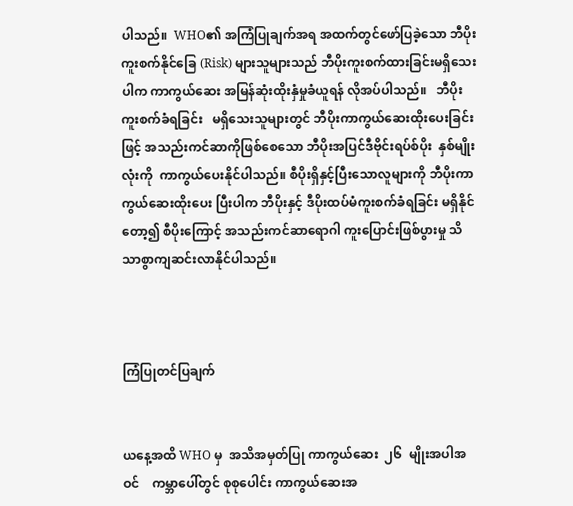ပါသည်။  WHO၏ အကြံပြုချက်အရ အထက်တွင်ဖော်ပြခဲ့သော ဘီပိုးကူးစက်နိုင်ခြေ (Risk) များသူများသည် ဘီပိုးကူးစက်ထားခြင်းမရှိသေးပါက ကာကွယ်ဆေး အမြန်ဆုံးထိုးနှံမှုခံယူရန် လိုအပ်ပါသည်။   ဘီပိုးကူးစက်ခံရခြင်း   မရှိသေးသူများတွင် ဘီပိုးကာကွယ်ဆေးထိုးပေးခြင်းဖြင့် အသည်းကင်ဆာကိုဖြစ်စေသော ဘီပိုးအပြင်ဒီဗိုင်းရပ်စ်ပိုး  နှစ်မျိုးလုံးကို  ကာကွယ်ပေးနိုင်ပါသည်။ စီပိုးရှိနှင့်ပြီးသောလူများကို ဘီပိုးကာကွယ်ဆေးထိုးပေး ပြီးပါက ဘီပိုးနှင့် ဒီပိုးထပ်မံကူးစက်ခံရခြင်း မရှိနိုင်တော့၍ စီပိုးကြောင့် အသည်းကင်ဆာရောဂါ ကူးပြောင်းဖြစ်ပွားမှု သိသာစွာကျဆင်းလာနိုင်ပါသည်။



ကြံပြုတင်ပြချက်


ယနေ့အထိ WHO မှ  အသိအမှတ်ပြု ကာကွယ်ဆေး  ၂၆  မျိုးအပါအဝင်    ကမ္ဘာပေါ်တွင် စုစုပေါင်း ကာကွယ်ဆေးအ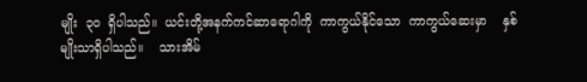မျိုး  ၃၀  ရှိပါသည်။  ယင်းတို့အနက်ကင်ဆာရောဂါကို  ကာကွယ်နိုင်သော  ကာကွယ်ဆေးမှာ    နှစ်မျိုးသာရှိပါသည်။    သားအိမ်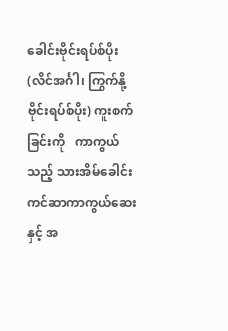ခေါင်းဗိုင်းရပ်စ်ပိုး (လိင်အင်္ဂါ၊ ကြွက်နို့ ဗိုင်းရပ်စ်ပိုး) ကူးစက်ခြင်းကို   ကာကွယ်သည့် သားအိမ်ခေါင်းကင်ဆာကာကွယ်ဆေးနှင့် အ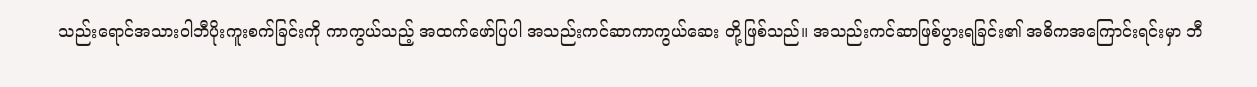သည်းရောင်အသားဝါဘီပိုးကူးစက်ခြင်းကို ကာကွယ်သည့် အထက်ဖော်ပြပါ အသည်းကင်ဆာကာကွယ်ဆေး တို့ဖြစ်သည်။ အသည်းကင်ဆာဖြစ်ပွားရခြင်း၏ အဓိကအကြောင်းရင်းမှာ ဘီ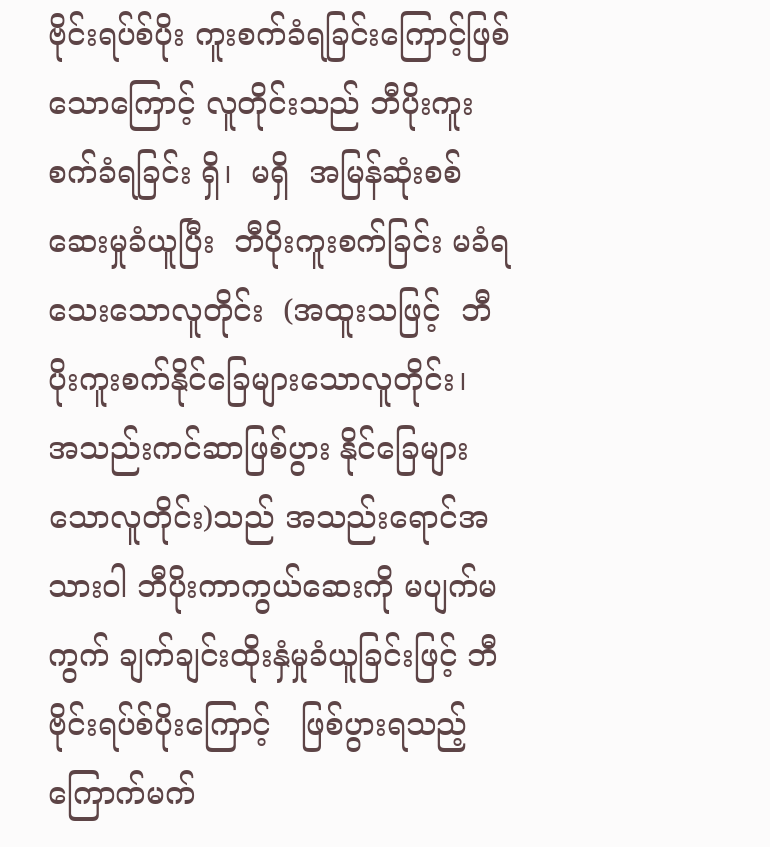ဗိုင်းရပ်စ်ပိုး ကူးစက်ခံရခြင်းကြောင့်ဖြစ်သောကြောင့် လူတိုင်းသည် ဘီပိုးကူးစက်ခံရခြင်း ရှိ၊  မရှိ  အမြန်ဆုံးစစ်ဆေးမှုခံယူပြီး  ဘီပိုးကူးစက်ခြင်း မခံရသေးသောလူတိုင်း  (အထူးသဖြင့်  ဘီပိုးကူးစက်နိုင်ခြေများသောလူတိုင်း၊    အသည်းကင်ဆာဖြစ်ပွား နိုင်ခြေများသောလူတိုင်း)သည် အသည်းရောင်အသားဝါ ဘီပိုးကာကွယ်ဆေးကို မပျက်မကွက် ချက်ချင်းထိုးနှံမှုခံယူခြင်းဖြင့် ဘီဗိုင်းရပ်စ်ပိုးကြောင့်   ဖြစ်ပွားရသည့် ကြောက်မက်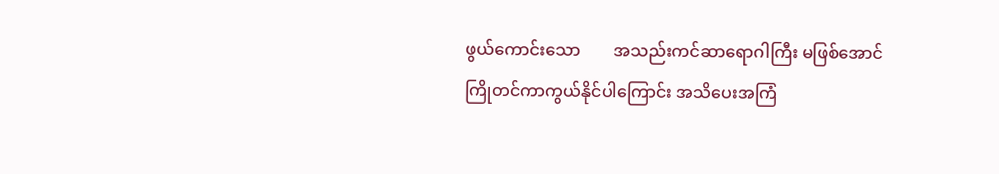ဖွယ်ကောင်းသော        အသည်းကင်ဆာရောဂါကြီး မဖြစ်အောင် ကြိုတင်ကာကွယ်နိုင်ပါကြောင်း အသိပေးအကြံ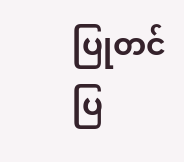ပြုတင်ပြ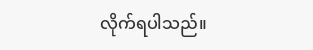လိုက်ရပါသည်။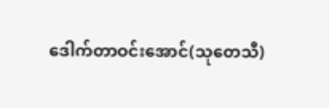ဒေါက်တာဝင်းအောင်(သုတေသီ)